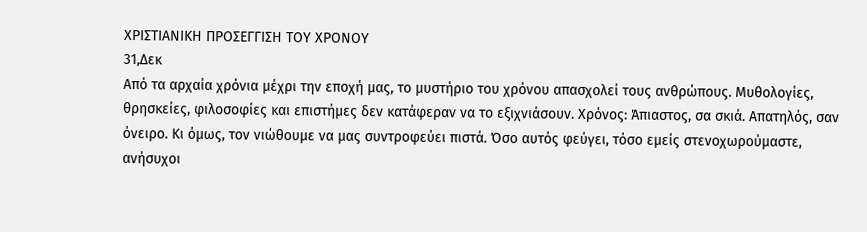ΧΡΙΣΤΙΑΝΙΚΗ ΠΡΟΣΕΓΓΙΣΗ ΤΟΥ ΧΡΟΝΟΥ
31,Δεκ
Από τα αρχαία χρόνια μέχρι την εποχή μας, το μυστήριο του χρόνου απασχολεί τους ανθρώπους. Μυθολογίες, θρησκείες, φιλοσοφίες και επιστήμες δεν κατάφεραν να το εξιχνιάσουν. Χρόνος: Άπιαστος, σα σκιά. Απατηλός, σαν όνειρο. Κι όμως, τον νιώθουμε να μας συντροφεύει πιστά. Όσο αυτός φεύγει, τόσο εμείς στενοχωρούμαστε, ανήσυχοι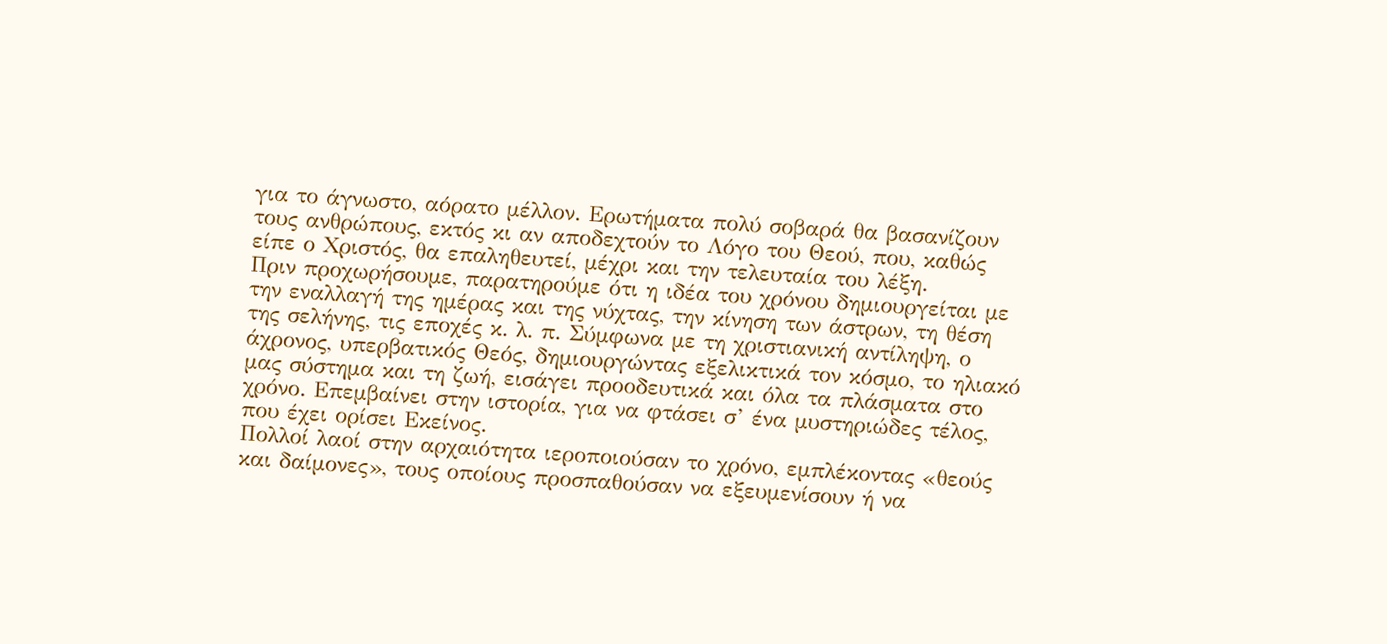για το άγνωστο, αόρατο μέλλον. Ερωτήματα πολύ σοβαρά θα βασανίζουν τους ανθρώπους, εκτός κι αν αποδεχτούν το Λόγο του Θεού, που, καθώς είπε ο Χριστός, θα επαληθευτεί, μέχρι και την τελευταία του λέξη.
Πριν προχωρήσουμε, παρατηρούμε ότι η ιδέα του χρόνου δημιουργείται με την εναλλαγή της ημέρας και της νύχτας, την κίνηση των άστρων, τη θέση της σελήνης, τις εποχές κ. λ. π. Σύμφωνα με τη χριστιανική αντίληψη, ο άχρονος, υπερβατικός Θεός, δημιουργώντας εξελικτικά τον κόσμο, το ηλιακό μας σύστημα και τη ζωή, εισάγει προοδευτικά και όλα τα πλάσματα στο χρόνο. Επεμβαίνει στην ιστορία, για να φτάσει σ’ ένα μυστηριώδες τέλος, που έχει ορίσει Εκείνος.
Πολλοί λαοί στην αρχαιότητα ιεροποιούσαν το χρόνο, εμπλέκοντας «θεούς και δαίμονες», τους οποίους προσπαθούσαν να εξευμενίσουν ή να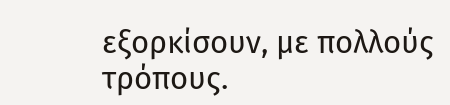εξορκίσουν, με πολλούς τρόπους.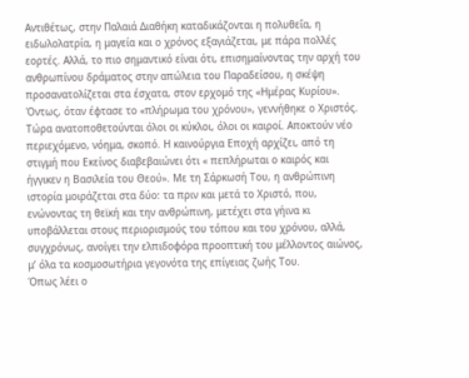Αντιθέτως, στην Παλαιά Διαθήκη καταδικάζονται η πολυθεΐα, η ειδωλολατρία, η μαγεία και ο χρόνος εξαγιάζεται, με πάρα πολλές εορτές. Αλλά, το πιο σημαντικό είναι ότι, επισημαίνοντας την αρχή του ανθρωπίνου δράματος στην απώλεια του Παραδείσου, η σκέψη προσανατολίζεται στα έσχατα, στον ερχομό της «Ημέρας Κυρίου».
Όντως, όταν έφτασε το «πλήρωμα του χρόνου», γεννήθηκε ο Χριστός. Τώρα ανατοποθετούνται όλοι οι κύκλοι, όλοι οι καιροί. Αποκτούν νέο περιεχόμενο, νόημα, σκοπό. Η καινούργια Εποχή αρχίζει, από τη στιγμή που Εκείνος διαβεβαιώνει ότι « πεπλήρωται ο καιρός και ήγγικεν η Βασιλεία του Θεού». Με τη Σάρκωσή Του, η ανθρώπινη ιστορία μοιράζεται στα δύο: τα πριν και μετά το Χριστό, που, ενώνοντας τη θεϊκή και την ανθρώπινη, μετέχει στα γήινα κι υποβάλλεται στους περιορισμούς του τόπου και του χρόνου, αλλά, συγχρόνως, ανοίγει την ελπιδοφόρα προοπτική του μέλλοντος αιώνος, μ’ όλα τα κοσμοσωτήρια γεγονότα της επίγειας ζωής Του.
Όπως λέει ο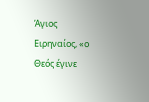Άγιος Ειρηναίος, «ο Θεός έγινε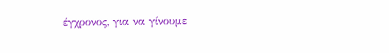έγχρονος, για να γίνουμε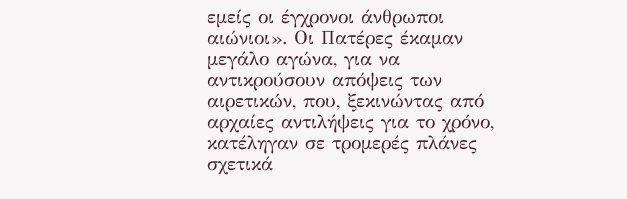εμείς οι έγχρονοι άνθρωποι αιώνιοι». Οι Πατέρες έκαμαν μεγάλο αγώνα, για να αντικρούσουν απόψεις των αιρετικών, που, ξεκινώντας από αρχαίες αντιλήψεις για το χρόνο, κατέληγαν σε τρομερές πλάνες σχετικά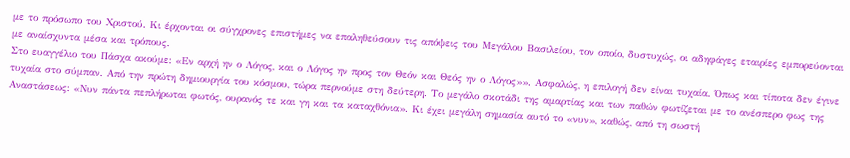με το πρόσωπο του Χριστού. Κι έρχονται οι σύγχρονες επιστήμες να επαληθεύσουν τις απόψεις του Μεγάλου Βασιλείου, τον οποίο, δυστυχώς, οι αδηφάγες εταιρίες εμπορεύονται με αναίσχυντα μέσα και τρόπους.
Στο ευαγγέλιο του Πάσχα ακούμε: «Εν αρχή ην ο Λόγος, και ο Λόγος ην προς τον Θεόν και Θεός ην ο Λόγος»». Ασφαλώς, η επιλογή δεν είναι τυχαία. Όπως και τίποτα δεν έγινε τυχαία στο σύμπαν. Από την πρώτη δημιουργία του κόσμου, τώρα περνούμε στη δεύτερη. Το μεγάλο σκοτάδι της αμαρτίας και των παθών φωτίζεται με το ανέσπερο φως της Αναστάσεως: «Νυν πάντα πεπλήρωται φωτός, ουρανός τε και γη και τα καταχθόνια». Κι έχει μεγάλη σημασία αυτό το «νυν», καθώς, από τη σωστή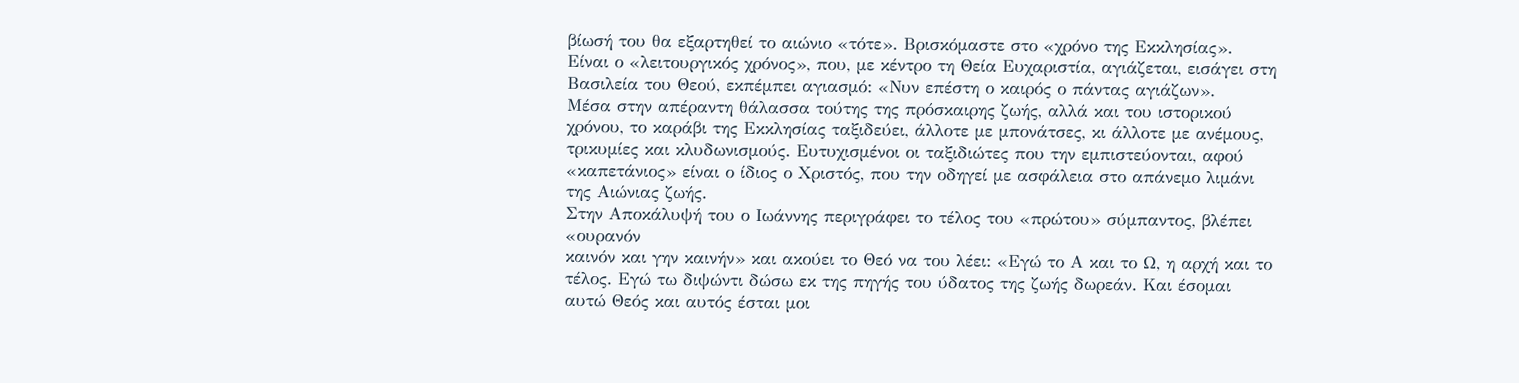βίωσή του θα εξαρτηθεί το αιώνιο «τότε». Βρισκόμαστε στο «χρόνο της Εκκλησίας». Είναι ο «λειτουργικός χρόνος», που, με κέντρο τη Θεία Ευχαριστία, αγιάζεται, εισάγει στη Βασιλεία του Θεού, εκπέμπει αγιασμό: «Νυν επέστη ο καιρός ο πάντας αγιάζων».
Μέσα στην απέραντη θάλασσα τούτης της πρόσκαιρης ζωής, αλλά και του ιστορικού χρόνου, το καράβι της Εκκλησίας ταξιδεύει, άλλοτε με μπονάτσες, κι άλλοτε με ανέμους, τρικυμίες και κλυδωνισμούς. Ευτυχισμένοι οι ταξιδιώτες που την εμπιστεύονται, αφού «καπετάνιος» είναι ο ίδιος ο Χριστός, που την οδηγεί με ασφάλεια στο απάνεμο λιμάνι της Αιώνιας ζωής.
Στην Αποκάλυψή του ο Ιωάννης περιγράφει το τέλος του «πρώτου» σύμπαντος, βλέπει «ουρανόν
καινόν και γην καινήν» και ακούει το Θεό να του λέει: «Εγώ το Α και το Ω, η αρχή και το τέλος. Εγώ τω διψώντι δώσω εκ της πηγής του ύδατος της ζωής δωρεάν. Και έσομαι αυτώ Θεός και αυτός έσται μοι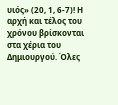υιός» (20, 1, 6-7)! Η αρχή και τέλος του χρόνου βρίσκονται στα χέρια του Δημιουργού. Όλες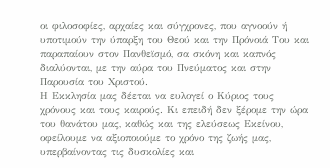οι φιλοσοφίες, αρχαίες και σύγχρονες, που αγνοούν ή υποτιμούν την ύπαρξη του Θεού και την Πρόνοιά Του και παραπαίουν στον Πανθεϊσμό, σα σκόνη και καπνός διαλύονται, με την αύρα του Πνεύματος και στην Παρουσία του Χριστού.
Η Εκκλησία μας δέεται να ευλογεί ο Κύριος τους χρόνους και τους καιρούς. Κι επειδή δεν ξέρομε την ώρα του θανάτου μας, καθώς και της ελεύσεως Εκείνου, οφείλουμε να αξιοποιούμε το χρόνο της ζωής μας, υπερβαίνοντας τις δυσκολίες και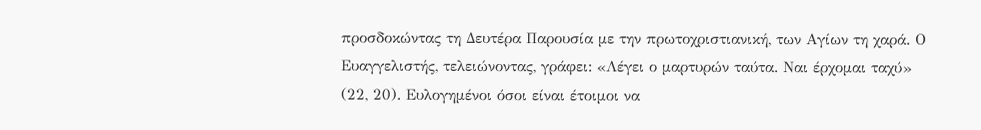προσδοκώντας τη Δευτέρα Παρουσία με την πρωτοχριστιανική, των Αγίων τη χαρά. Ο Ευαγγελιστής, τελειώνοντας, γράφει: «Λέγει ο μαρτυρών ταύτα. Ναι έρχομαι ταχύ» (22, 20). Ευλογημένοι όσοι είναι έτοιμοι να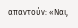απαντούν: «Ναι,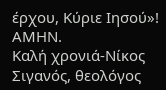έρχου, Κύριε Ιησού»! ΑΜΗΝ.
Καλή χρονιά-Νίκος Σιγανός, θεολόγος